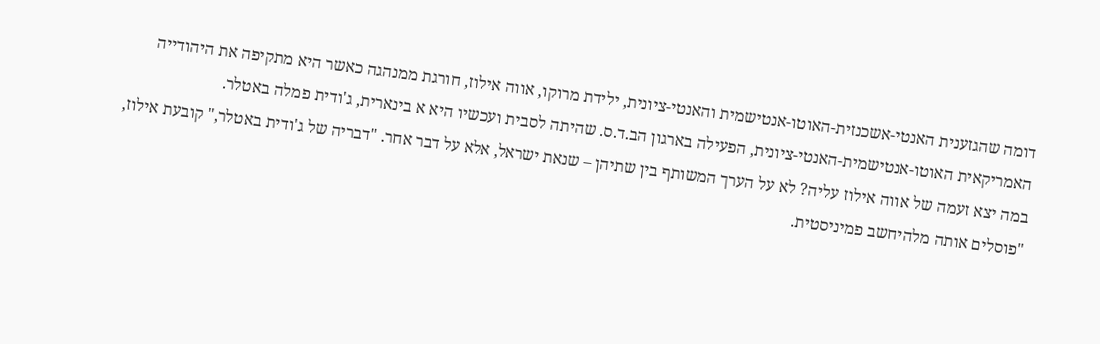דומה שהגזענית האנטי-אשכנזית-האוטו-אנטישמית והאנטי-ציונית, ילידת מרוקו, אווה אילוז, חורגת ממנהגה כאשר היא מתקיפה את היהודייה האמריקאית האוטו-אנטישמית-האנטי-ציונית, הפעילה בארגון הב.ד.ס. שהיתה לסבית ועכשיו היא א בינארית, ג'ודית פמלה באטלר.
במה יצא זעמה של אווה אילוז עליה? לא על הערך המשותף בין שתיהן – שנאת ישראל, אלא על דבר אחר. "דבריה של ג'ודית באטלר," קובעת אילוז, "פוסלים אותה מלהיחשב פמיניסטית.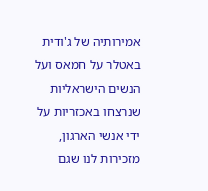אמירותיה של ג'ודית באטלר על חמאס ועל הנשים הישראליות שנרצחו באכזריות על ידי אנשי הארגון, מזכירות לנו שגם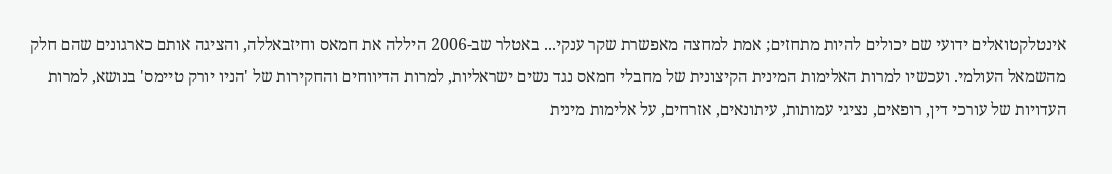אינטלקטואלים ידועי שם יכולים להיות מתחזים; אמת למחצה מאפשרת שקר ענקי... באטלר שב-2006 היללה את חמאס וחיזבאללה, והציגה אותם כארגונים שהם חלק מהשמאל העולמי. ועכשיו למרות האלימות המינית הקיצונית של מחבלי חמאס נגד נשים ישראליות, למרות הדיווחים והחקירות של 'הניו יורק טיימס' בנושא, למרות העדויות של עורכי דין, רופאים, נציגי עמותות, עיתונאים, אזרחים, על אלימות מינית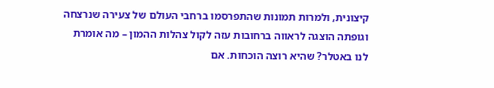קיצונית, ולמרות תמונות שהתפרסמו ברחבי העולם של צעירה שנרצחה וגופתה הוצגה לראווה ברחובות עזה לקול צהלות ההמון – מה אומרת לנו באטלר? שהיא רוצה הוכחות. אם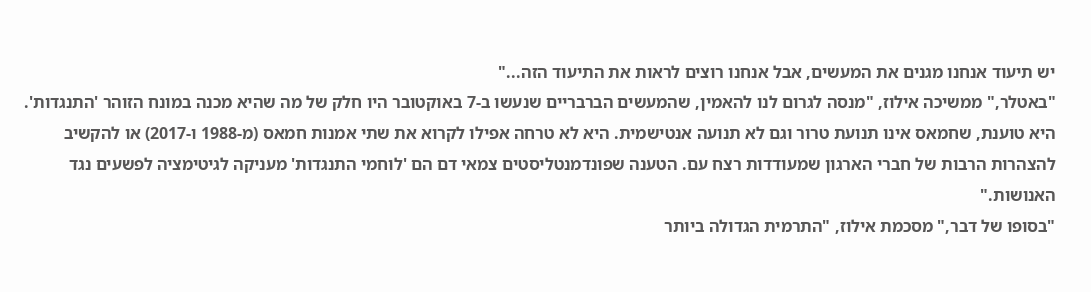יש תיעוד אנחנו מגנים את המעשים, אבל אנחנו רוצים לראות את התיעוד הזה..."
"באטלר," ממשיכה אילוז, "מנסה לגרום לנו להאמין, שהמעשים הברבריים שנעשו ב-7 באוקטובר היו חלק של מה שהיא מכנה במונח הזוהר 'התנגדות'. היא טוענת, שחמאס אינו תנועת טרור וגם לא תנועה אנטישמית. היא לא טרחה אפילו לקרוא את שתי אמנות חמאס (מ-1988 ו-2017) או להקשיב להצהרות הרבות של חברי הארגון שמעודדות רצח עם. הטענה שפונדמנטליסטים צמאי דם הם 'לוחמי התנגדות' מעניקה לגיטימציה לפשעים נגד האנושות."
"בסופו של דבר," מסכמת אילוז, "התרמית הגדולה ביותר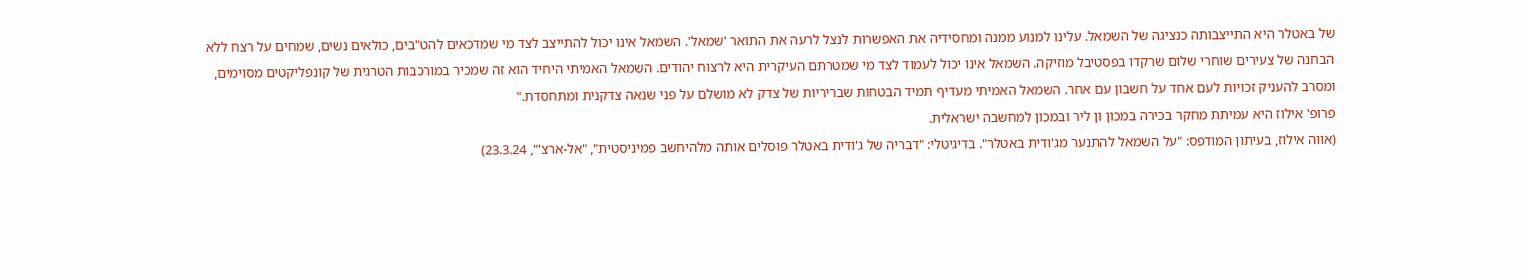של באטלר היא התייצבותה כנציגה של השמאל. עלינו למנוע ממנה ומחסידיה את האפשרות לנצל לרעה את התואר 'שמאל'. השמאל אינו יכול להתייצב לצד מי שמדכאים להט"בים, כולאים נשים, שמחים על רצח ללא הבחנה של צעירים שוחרי שלום שרקדו בפסטיבל מוזיקה. השמאל אינו יכול לעמוד לצד מי שמטרתם העיקרית היא לרצוח יהודים. השמאל האמיתי היחיד הוא זה שמכיר במורכבות הטרגית של קונפליקטים מסוימים, ומסרב להעניק זכויות לעם אחד על חשבון עם אחר. השמאל האמיתי מעדיף תמיד הבטחות שבריריות של צדק לא מושלם על פני שנאה צדקנית ומתחסדת."
פרופ' אילוז היא עמיתת מחקר בכירה במכון ון ליר ובמכון למחשבה ישראלית.
(אווה אילוז, בעיתון המודפס: "על השמאל להתנער מג'ודית באטלר". בדיגיטלי: "דבריה של ג'ודית באטלר פוסלים אותה מלהיחשב פמיניסטית", "אל-ארצ'", 23.3.24)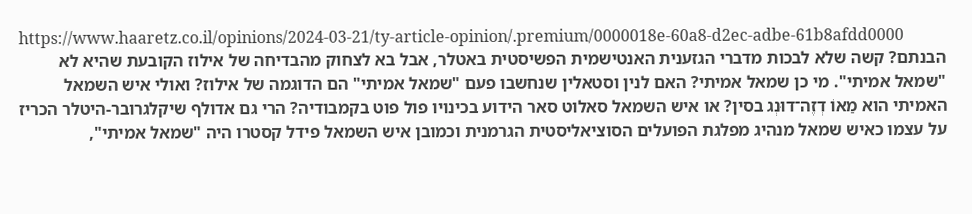https://www.haaretz.co.il/opinions/2024-03-21/ty-article-opinion/.premium/0000018e-60a8-d2ec-adbe-61b8afdd0000
הבנתם? קשה שלא לבכות מדברי הגזענית האנטישמית הפשיסטית באטלר, אבל בא לצחוק מהבדיחה של אילוז הקובעת שהיא לא "שמאל אמיתי". מי כן שמאל אמיתי? האם לנין וסטאלין שנחשבו פעם "שמאל אמיתי" הם הדוגמה של אילוז? ואולי איש השמאל האמיתי הוא מַאוֹ דְזֶה־דוּנְג בסין? או איש השמאל סאלוט סאר הידוע בכינויו פול פוט בקמבודיה? הרי גם אדולף שיקלגרובר-היטלר הכריז על עצמו כאיש שמאל מנהיג מפלגת הפועלים הסוציאליסטית הגרמנית וכמובן איש השמאל פידל קסטרו היה "שמאל אמיתי",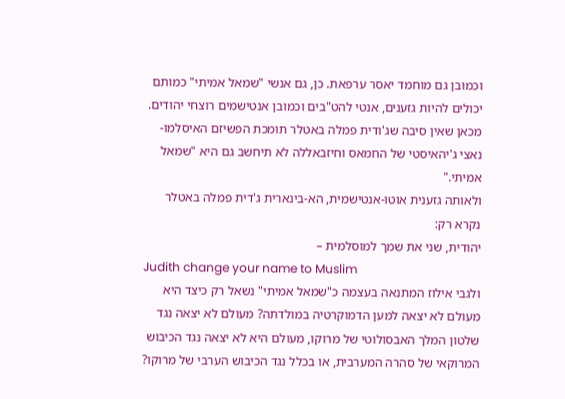וכמובן גם מוחמד יאסר ערפאת. כן, גם אנשי "שמאל אמיתי" כמותם יכולים להיות גזענים, אנטי להט"בים וכמובן אנטישמים רוצחי יהודים. מכאן שאין סיבה שג'ודית פמלה באטלר תומכת הפשיזם האיסלמו-נאצי ג'יהאיסטי של החמאס וחיזבאללה לא תיחשב גם היא "שמאל אמיתי."
ולאותה גזענית אוטו-אנטישמית, הא-בינארית ג'דית פמלה באטלר נקרא רק:
יהודית, שני את שמך למוסלמית –
Judith change your name to Muslim
ולגבי אילוז המתנאה בעצמה כ"שמאל אמיתי" נשאל רק כיצד היא מעולם לא יצאה למען הדמוקרטיה במולדתה? מעולם לא יצאה נגד שלטון המלך האבסולוטי של מרוקו, מעולם היא לא יצאה נגד הכיבוש המרוקאי של סהרה המערבית, או בכלל נגד הכיבוש הערבי של מרוקו?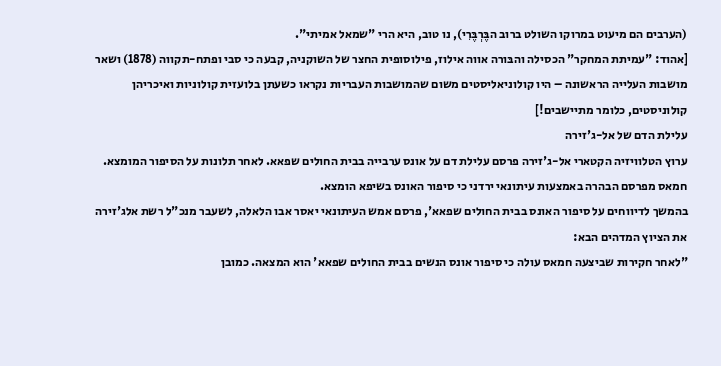(הערבים הם מיעוט במרוקו השולט ברוב הבֶּרְבֶּרִי), נו טוב, היא הרי "שמאל אמיתי".
[אהוד: "עמיתת המחקר" הכסילה והבּורה אווה אילוז, פילוסופית החצר של השוקניה, קבעה כי סבי ופתח-תקווה (1878) ושאר מושבות העלייה הראשונה – היו קולוניאליסטים משום שהמושבות העבריות נקראו כשעתן בלועזית קולוניות ואיכריהן קולוניסטים, כלומר מתיישבים!]
עלילת הדם של אל-ג'זירה
ערוץ הטלוויזיה הקטארי אל-ג'זירה פרסם עלילת דם על אונס ערבייה בבית החולים שפאא. לאחר תלונות על הסיפור המומצא. חמאס מפרסם הבהרה באמצעות עיתונאי ירדני כי סיפור האונס בשיפא הומצא.
בהמשך לדיווחים על סיפור האונס בבית החולים שפאא', פרסם אמש העיתונאי יאסר אבו הלאלה, לשעבר מנכ"ל רשת אלג'זירה את הציוץ המדהים הבא:
"לאחר חקירות שביצעה חמאס עולה כי סיפור אונס הנשים בבית החולים שפאא' הוא המצאה. כמובן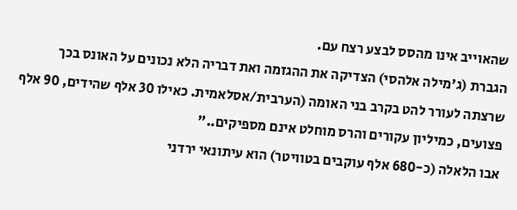שהאוייב אינו מהסס לבצע רצח עם.
הגברת (ג'מילה אלהסי) הצדיקה את ההגזמה ואת דבריה הלא נכונים על האונס בכך שרצתה לעורר להט בקרב בני האומה (הערבית/אסלאמית. כאילו 30 אלף שהידים, 90 אלף פצועים, כמיליון עקורים והרס מוחלט אינם מספיקים.."
אבו הלאלה (כ-680 אלף עוקבים בטוויטר) הוא עיתונאי ירדני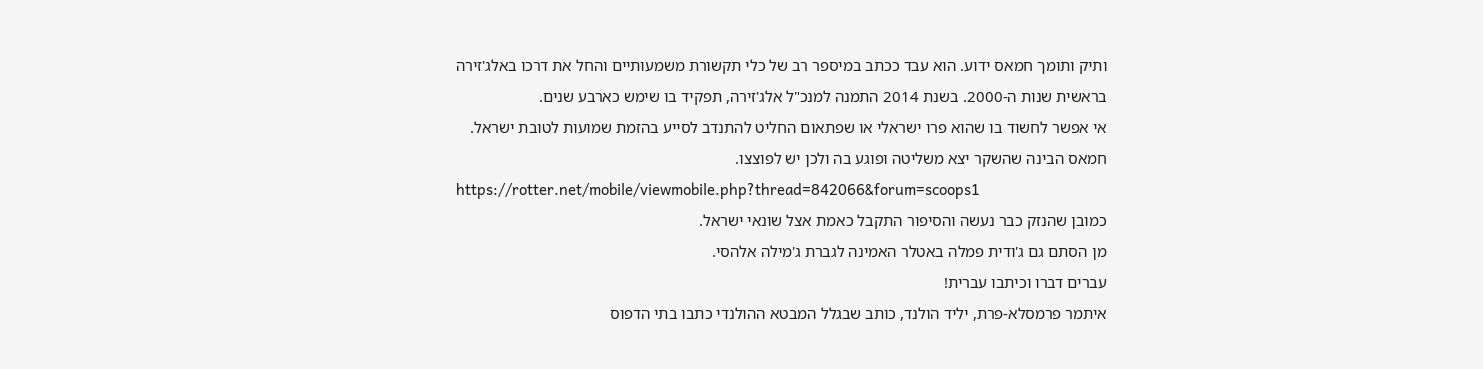ותיק ותומך חמאס ידוע. הוא עבד ככתב במיספר רב של כלי תקשורת משמעותיים והחל את דרכו באלג'זירה בראשית שנות ה-2000. בשנת 2014 התמנה למנכ"ל אלג'זירה, תפקיד בו שימש כארבע שנים.
אי אפשר לחשוד בו שהוא פרו ישראלי או שפתאום החליט להתנדב לסייע בהזמת שמועות לטובת ישראל. חמאס הבינה שהשקר יצא משליטה ופוגע בה ולכן יש לפוצצו.
https://rotter.net/mobile/viewmobile.php?thread=842066&forum=scoops1
כמובן שהנזק כבר נעשה והסיפור התקבל כאמת אצל שונאי ישראל.
מן הסתם גם ג'ודית פמלה באטלר האמינה לגברת ג'מילה אלהסי.
עברים דברו וכיתבו עברית!
איתמר פרמסלא-פרת, יליד הולנד, כותב שבגלל המבטא ההולנדי כתבו בתי הדפוס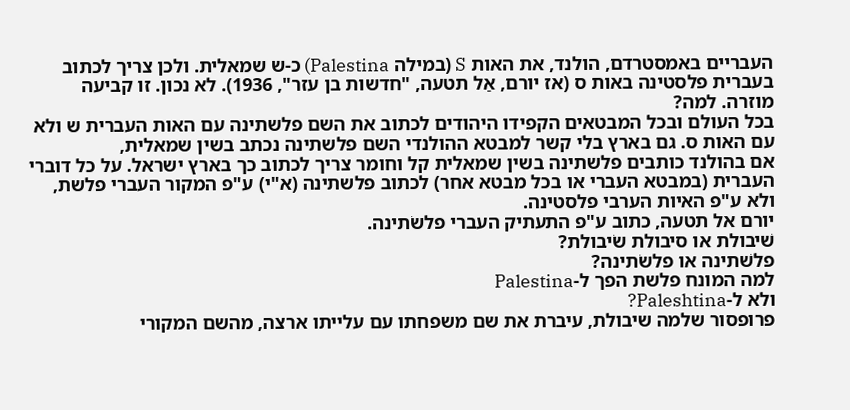העבריים באמסטרדם, הולנד, את האות S (במילה Palestina) כ-ש שמאלית. ולכן צריך לכתוב בעברית פלסטינה באות ס (אז יורם, אַל תטעה, "חדשות בן עזר", 1936). לא נכון. זו קביעה מוזרה. למה?
בכל העולם ובכל המבטאים הקפידו היהודים לכתוב את השם פלשתינה עם האות העברית ש ולא עם האות ס. גם בארץ בלי קשר למבטא ההולנדי השם פלשתינה נכתב בשין שמאלית,
אם בהולנד כותבים פלשתינה בשין שמאלית קל וחומר צריך לכתוב כך בארץ ישראל. על כל דוברי העברית (במבטא העברי או בכל מבטא אחר) לכתוב פלשתינה (א"י) ע"פ המקור העברי פלשת, ולא ע"פ האיות הערבי פלסטינה.
יורם אל תטעה, כתוב ע"פ התעתיק העברי פלשׂתינה.
שׁיבולת או סיבולת שׂיבולת?
פלשׁתינה או פלשׂתינה?
למה המונח פלשת הפך ל-Palestina
ולא ל-Paleshtina?
פרופסור שלמה שיבולת, עיברת את שם משפחתו עם עלייתו ארצה, מהשם המקורי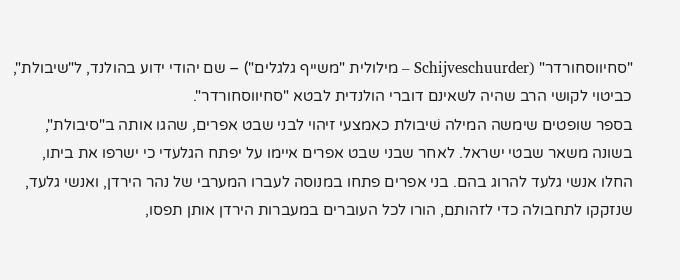"סחיווסחורדר" (Schijveschuurder – מילולית "משייף גלגלים") – שם יהודי ידוע בהולנד, ל"שיבולת", כביטוי לקושי הרב שהיה לשאינם דוברי הולנדית לבטא "סחיווסחורדר".
בספר שופטים שימשה המילה שׁיבולת כאמצעי זיהוי לבני שבט אפרים, שהגו אותה ב"סיבולת", בשונה משאר שבטי ישראל. לאחר שבני שבט אפרים איימו על יפתח הגלעדי כי ישרפו את ביתו, החלו אנשי גלעד להרוג בהם. בני אפרים פתחו במנוסה לעברו המערבי של נהר הירדן, ואנשי גלעד, שנזקקו לתחבולה כדי לזהותם, הורו לכל העוברים במעברות הירדן אותן תפסו,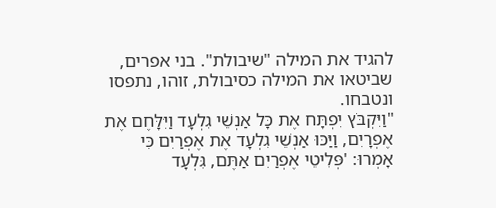להגיד את המילה "שיבולת". בני אפרים, שביטאו את המילה כסיבולת, זוהו, נתפסו ונטבחו.
"וַיִּקְבֹּץ יִפְתָּח אֶת כָּל אַנְשֵׁי גִלְעָד וַיִּלָּחֶם אֶת אֶפְרָיִם, וַיַּכּוּ אַנְשֵׁי גִלְעָד אֶת אֶפְרַיִם כִּי אָמְרוּ: 'פְּלִיטֵי אֶפְרַיִם אַתֶּם, גִּלְעָד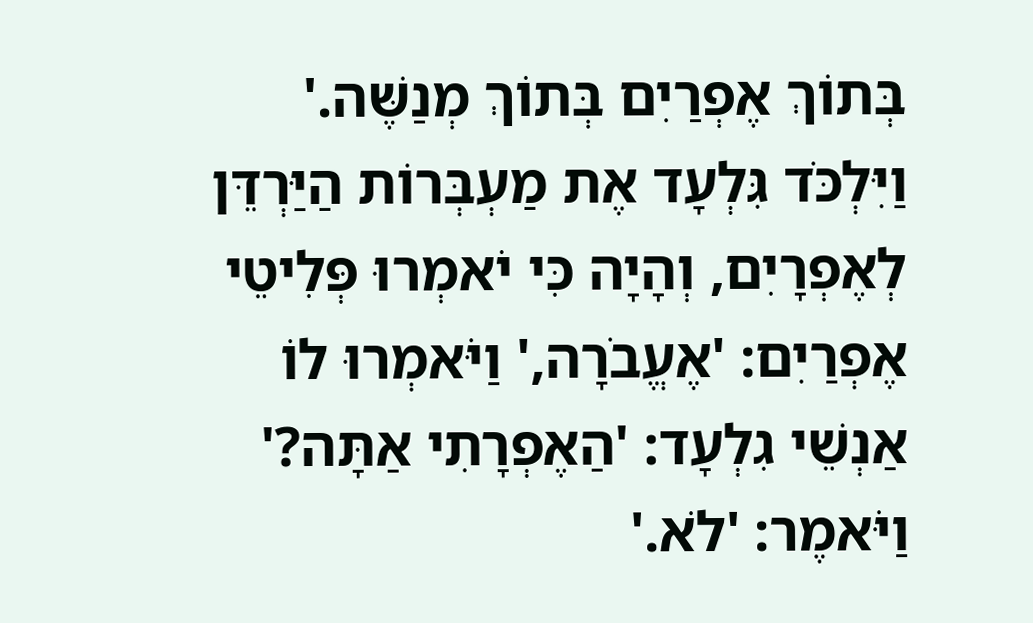בְּתוֹךְ אֶפְרַיִם בְּתוֹךְ מְנַשֶּׁה.' וַיִּלְכֹּד גִּלְעָד אֶת מַעְבְּרוֹת הַיַּרְדֵּן לְאֶפְרָיִם, וְהָיָה כִּי יֹאמְרוּ פְּלִיטֵי אֶפְרַיִם: 'אֶעֱבֹרָה,' וַיֹּאמְרוּ לוֹ אַנְשֵׁי גִלְעָד: 'הַאֶפְרָתִי אַתָּה?' וַיֹּאמֶר: 'לֹא.'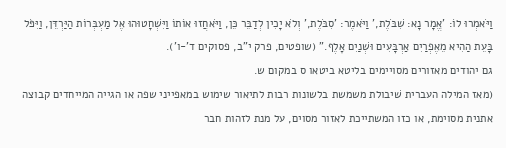וַיֹּאמְרוּ לוֹ: 'אֱמָר נָא: שִׁבֹּלֶת,' וַיֹּאמֶר: 'סִבֹּלֶת,' וְלֹא יָכִין לְדַבֵּר כֵּן, וַיֹּאחֲזוּ אוֹתוֹ וַיִּשְׁחָטוּהוּ אֶל מַעְבְּרוֹת הַיַּרְדֵּן, וַיִּפֹּל בָּעֵת הַהִיא מֵאֶפְרַיִם אַרְבָּעִים וּשְׁנַיִם אָלֶף." (שופטים, פרק י"ב, פסוקים ד'-ו').
גם יהודים מאזורים מסויימים בליטא ביטאו ס במקום ש.
(מאז המילה העברית שׁיבולת משמשת בלשונות רבות לתיאור שימוש במאפייני שפה או הגייה המייחדים קבוצה אתנית מסוימת, או כזו המשתייכת לאזור מסוים, על מנת לזהות חבר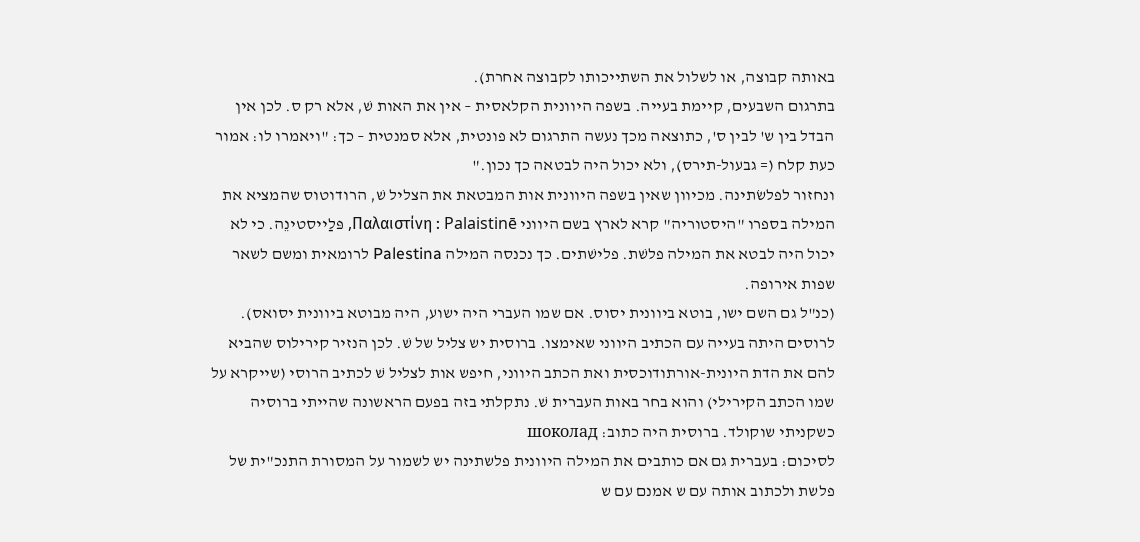באותה קבוצה, או לשלול את השתייכותו לקבוצה אחרת).
בתרגום השבעים, קיימת בעייה. בשפה היוונית הקלאסית – אין את האות שׁ, אלא רק ס. לכן אין הבדל בין ש' לבין ס', כתוצאה מכך נעשה התרגום לא פונטית, אלא סמנטית – כך: "ויאמרו לו: אמור כעת קלח (= גבעול-תירס), ולא יכול היה לבטאה כך נכון."
ונחזור לפלשׂתינה. מכיוון שאין בשפה היוונית אות המבטאת את הצליל שׁ, הרודוטוס שהמציא את המילה בספרו "היסטוריה" קרא לארץ בשם היווני Παλαιστίνη : Palaistinē, פּלַייסטינֵה. כי לא יכול היה לבטא את המילה פלשׁת. פלישׁתים. כך נכנסה המילה Palestina לרומאית ומשם לשאר שפות אירופה.
(כנ"ל גם השם ישו, בוטא ביוונית יסוס. אם שמו העברי היה ישוע, היה מבוטא ביוונית יסואס).
לרוסים היתה בעייה עם הכתיב היווני שאימצו. ברוסית יש צליל של שׁ. לכן הנזיר קירילוס שהביא להם את הדת היונית-אורתודוכסית ואת הכתב היווני, חיפש אות לצליל שׁ לכתיב הרוסי (שייקרא על שמו הכתב הקירילי) והוא בחר באות העברית שׁ. נתקלתי בזה בפעם הראשונה שהייתי ברוסיה כשקניתי שוקולד. ברוסית היה כתוב: шоколад
לסיכום: בעברית גם אם כותבים את המילה היוונית פלשתינה יש לשמור על המסורת התנכ"ית של פלשת ולכתוב אותה עם ש אמנם עם ש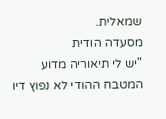שמאלית.
מסעדה הודית
"יש לי תיאוריה מדוע המטבח ההודי לא נפוץ דיו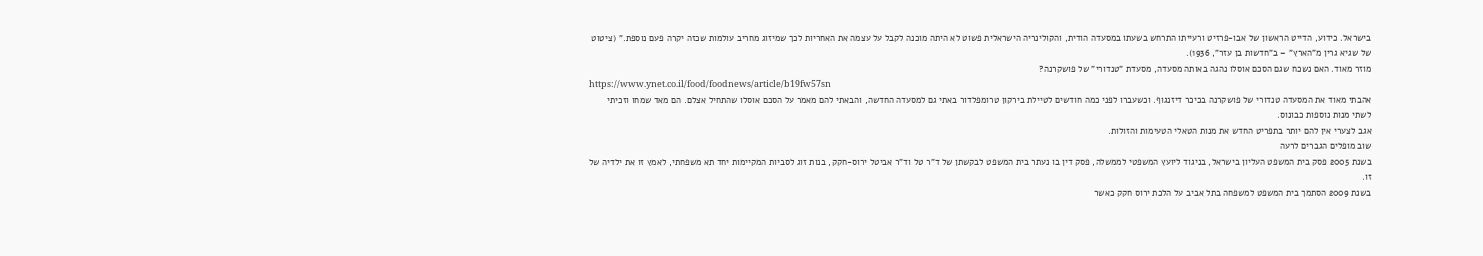בישראל. כידוע, הדייט הראשון של אבו-פרזיט ורעייתו התרחש בשעתו במסעדה הודית, והקולינריה הישראלית פשוט לא היתה מוכנה לקבל על עצמה את האחריות לכך שמיזוג מחריב עולמות שכזה יקרה פעם נוספת." (ציטוט של שגיא גרין מ"הארץ" – ב"חדשות בן עזר", 1936).
מוזר מאוד. האם נשכח שגם הסכם אוסלו נהגה באותה מסעדה, מסעדת "טנדורי" של פושקרנה?
https://www.ynet.co.il/food/foodnews/article/b19fw57sn
אהבתי מאוד את המסעדה טנדורי של פושקרנה בכיכר דיזנגוף. וכשעברו לפני כמה חודשים לטיילת בירקון טרומפלדור באתי גם למסעדה החדשה, והבאתי להם מאמר על הסכם אוסלו שהתחיל אצלם. הם מאד שמחו וזכיתי לשתי מנות נוספות כבונוס.
אגב לצערי אין להם יותר בתפריט החדש את מנות הטאלי הטעימות והזולות.
שוב מופלים הגברים לרעה
בשנת 2005 פסק בית המשפט העליון בישראל, בניגוד ליועץ המשפטי לממשלה, פסק דין בו נעתר בית המשפט לבקשתן של ד"ר טל וד"ר אביטל ירוס-חקק, בנות זוג לסביות המקיימות יחד תא משפחתי, לאמץ זו את ילדיה של זו.
בשנת 2009 הסתמך בית המשפט למשפחה בתל אביב על הלכת ירוס חקק כאשר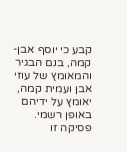קבע כי יוסף אבן-קמה, בנם הבגיר והמאומץ של עוזי אבן ועמית קמה, יאומץ על ידיהם באופן רשמי. פסיקה זו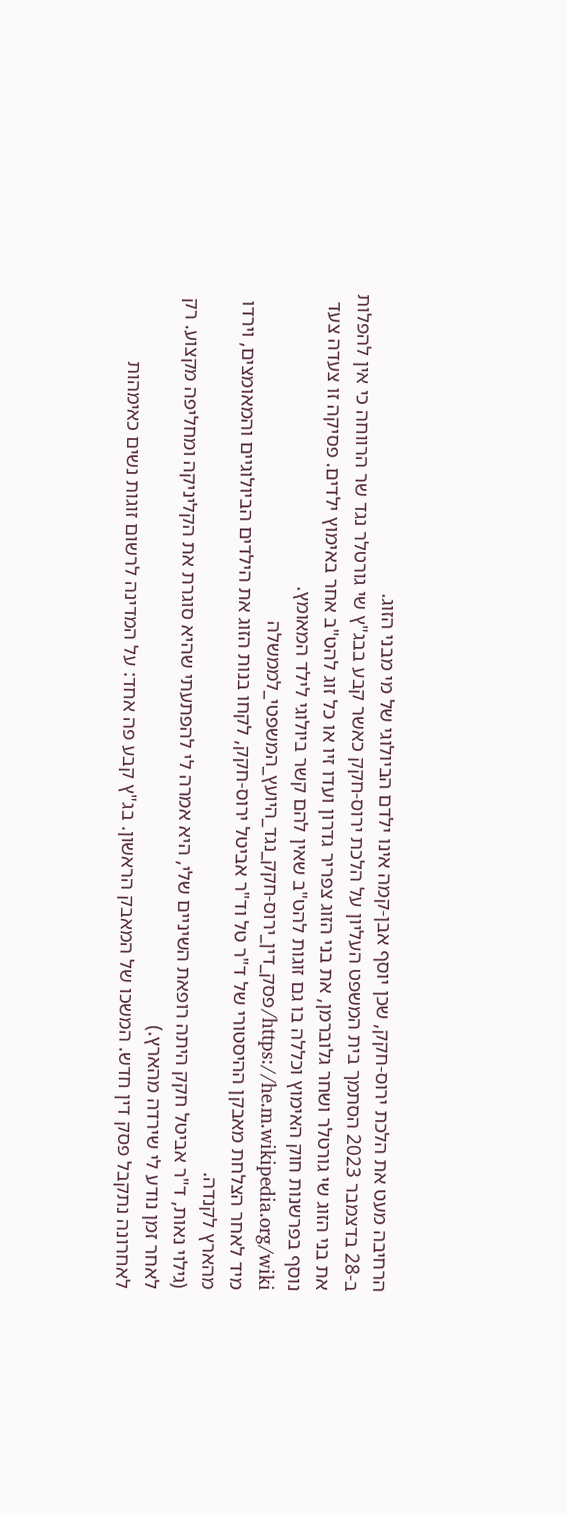הרחיבה מעט את הלכת ירוס-חקק, שכן יוסף אבן-קמה אינו ילדם הביולוגי של מי מבני הזוג.
ב-28 בדצמבר 2023 הסתמך בית המשפט העליון על הלכת ירוס-חקק כאשר קבע בבג"ץ שי גורטלר נגד שר הרווחה כי אין להפלות את בני הזוג שי גורטלר ושחר גלוברמן, את בני הזוג צפריר גדרון ועדו זיו או כל זוג להט"ב אחר באימוץ ילדים. פסיקה זו צעדה צעד נוסף בפרשנות חוק האימוץ וכללה בו גם זוגות להט"ב שאין להם קשר ביולוגי לילד המאומץ.
https://he.m.wikipedia.org/wiki/פסק_דין_ירוס-חקק_נגד_היועץ_המשפטי_לממשלה
מיד לאחר הצלחת מאבקן ההיסטורי של ד"ר טל וד"ר אביטל ירוס-חקק, לקחו בנות הזוג את הילדים הביולוגיים והמאומצים, וירדו מהארץ לקנדה.
(גילוי נאות, ד"ר אביטל חקק היתה רופאת השיניים שלי, היא אמרה לי להפתעתי שהיא סוגרת את הקליניקה ומחליפה מקצוע. רק לאחר זמן נודע לי שירדה מהארץ.)
לאחרונה נתקבל פסק דין חדש. המשכו של המאבק הראשון. בג"ץ קבע פה אחד: על המדינה לרשום זוגות נשים כאימהות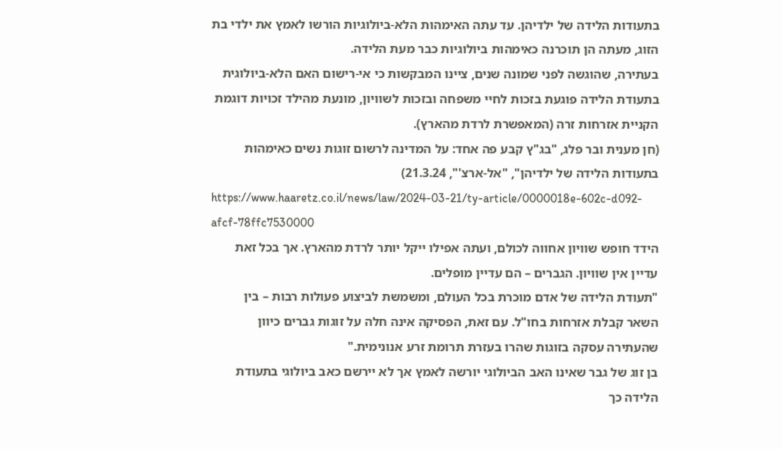בתעודות הלידה של ילדיהן. עד עתה האימהות הלא-ביולוגיות הורשו לאמץ את ילדי בת הזוג, מעתה הן תוכרנה כאימהות ביולוגיות כבר מעת הלידה.
בעתירה, שהוגשה לפני שמונה שנים, ציינו המבקשות כי אי-רישום האם הלא-ביולוגית בתעודת הלידה פוגעת בזכות לחיי משפחה ובזכות לשוויון, מונעת מהילד זכויות דוגמת הקניית אזרחות זרה (המאפשרת לרדת מהארץ).
(חן מענית ובר פלג, "בג"ץ קבע פה אחד: על המדינה לרשום זוגות נשים כאימהות בתעודות הלידה של ילדיהן", "אל-ארצ'", 21.3.24)
https://www.haaretz.co.il/news/law/2024-03-21/ty-article/0000018e-602c-d092-afcf-78ffc7530000
הידד חופש שוויון אחווה לכולם, ועתה אפילו ייקל יותר לרדת מהארץ. אך בכל זאת עדיין אין שוויון. הגברים – הם עדיין מופלים.
"תעודת הלידה של אדם מוכרת בכל העולם, ומשמשת לביצוע פעולות רבות – בין השאר קבלת אזרחות בחו"ל. עם זאת, הפסיקה אינה חלה על זוגות גברים כיוון שהעתירה עסקה בזוגות שהרו בעזרת תרומת זרע אנונימית."
בן זוג של גבר שאינו האב הביולוגי יורשה לאמץ אך לא יירשם כאב ביולוגי בתעודת הלידה כך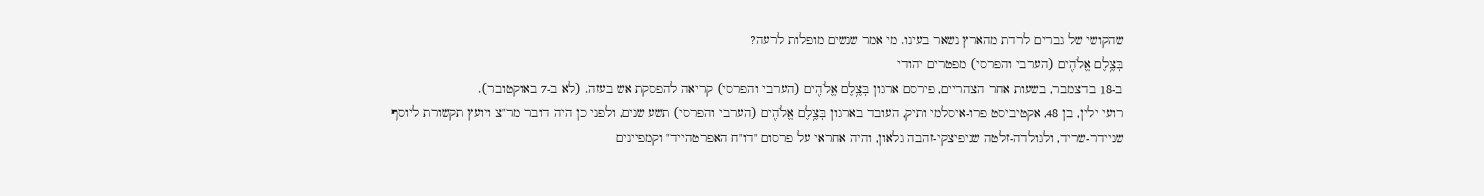שהקושי של גברים לרדת מהארץ נשאר בעינו. מי אמר שנשים מופלות לרעה?
בְּצֶ֥לֶם אֱלֹהִ֖ים (הערבי והפרסי) מפטרים יהודי
ב-18 בדצמבר, בשעות אחר הצהריים, פירסם ארגון בְּצֶ֥לֶם אֱלֹהִ֖ים (הערבי והפרסי) קריאה להפסקת אש בעזה. (לא ב-7 באוקטובר).
רועי ילין, בן 48, אקטיביסט פרו-איסלמי ותיק, העובד בארגון בְּצֶ֥לֶם אֱלֹהִ֖ים (הערבי והפרסי) תשע שנים, ולפני כן היה דובר מר"צ ויועץ תקשורת ליוסף שניידר-שריד, ולגולדה-זלטה שניפיצקי-זהבה גלאון, והיה אחראי על פרסום "דו"ח האפרטהייד" וקמפיינים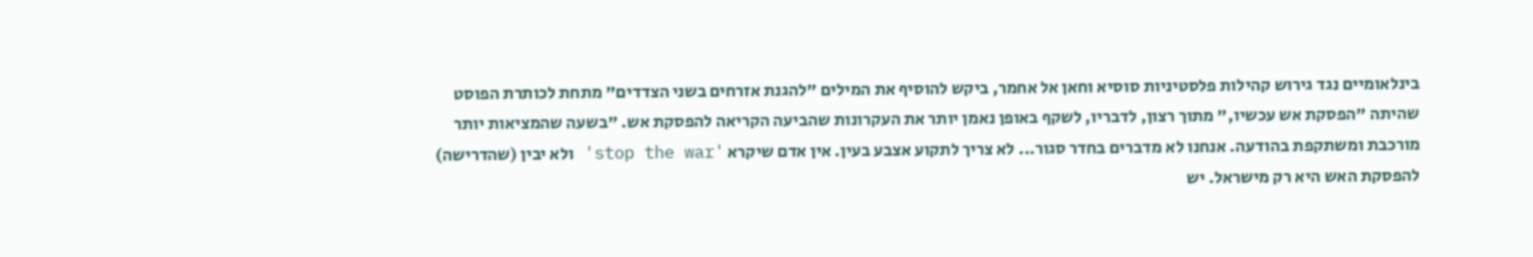בינלאומיים נגד גירוש קהילות פלסטיניות סוסיא וחאן אל אחמר, ביקש להוסיף את המילים "להגנת אזרחים בשני הצדדים" מתחת לכותרת הפוסט שהיתה "הפסקת אש עכשיו," מתוך רצון, לדבריו, לשקף באופן נאמן יותר את העקרונות שהביעה הקריאה להפסקת אש. "בשעה שהמציאות יותר מורכבת ומשתקפת בהודעה. אנחנו לא מדברים בחדר סגור... לא צריך לתקוע אצבע בעין. אין אדם שיקרא 'stop the war' ולא יבין (שהדרישה) להפסקת האש היא רק מישראל. יש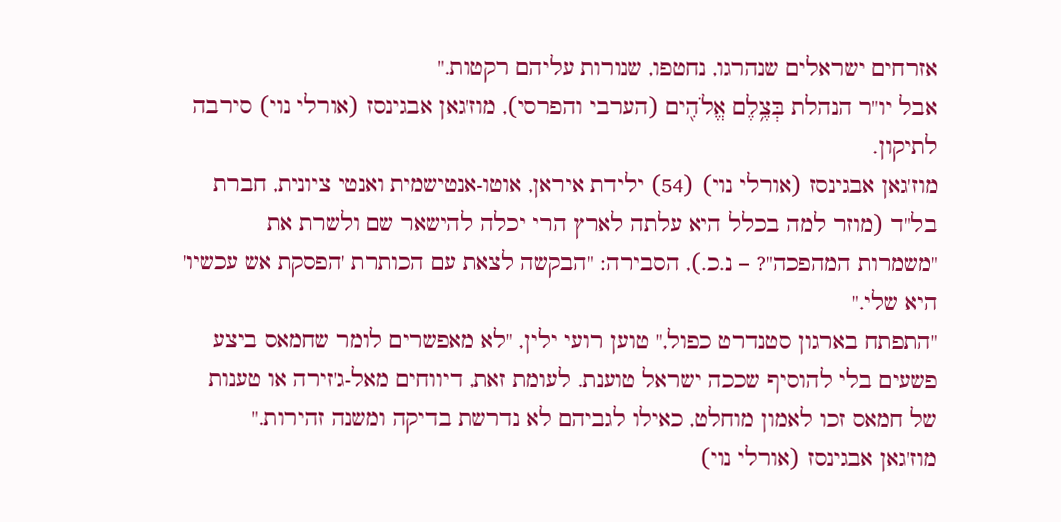אזרחים ישראלים שנהרגו, נחטפו, שנורות עליהם רקטות."
אבל יו"ר הנהלת בְּצֶ֥לֶם אֱלֹהִ֖ים (הערבי והפרסי), מוז'גאן אבגינסז (אורלי נוי) סירבה לתיקון.
מוז'גאן אבגינסז (אורלי נוי) (54) ילידת איראן, אוטו-אנטישמית ואנטי ציונית, חברת בל"ד (מוזר למה בכלל היא עלתה לארץ הרי יכלה להישאר שם ולשרת את "משמרות המהפכה"? – נ.כ.), הסבירה: "הבקשה לצאת עם הכותרת 'הפסקת אש עכשיו' היא שלי."
"התפתח בארגון סטנדרט כפול," טוען רועי ילין, "לא מאפשרים לומר שחמאס ביצע פשעים בלי להוסיף שככה ישראל טוענת. לעומת זאת, דיווחים מאל-ג'זירה או טענות של חמאס זכו לאמון מוחלט, כאילו לגביהם לא נדרשת בדיקה ומשנה זהירות."
מוז'גאן אבגינסז (אורלי נוי)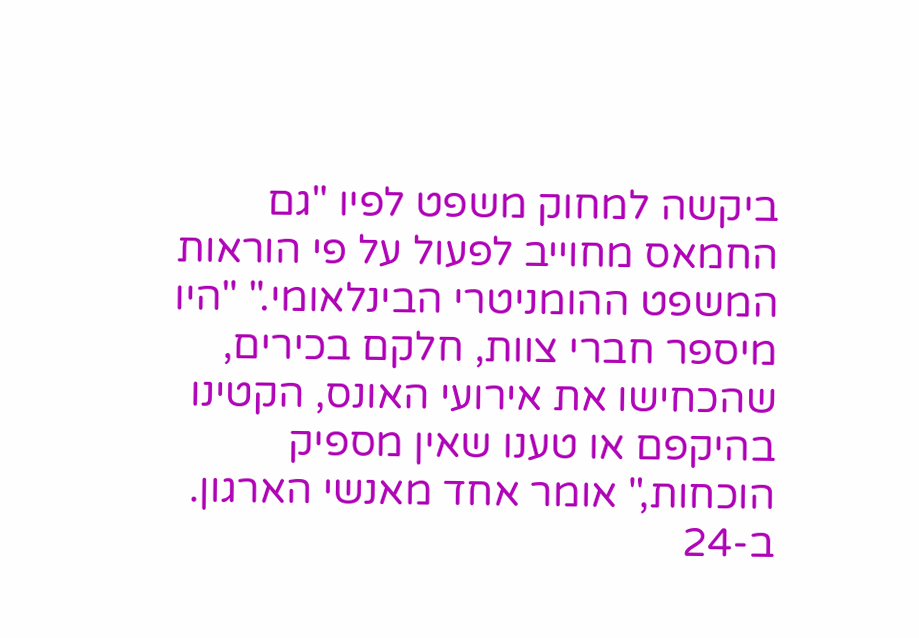ביקשה למחוק משפט לפיו "גם החמאס מחוייב לפעול על פי הוראות המשפט ההומניטרי הבינלאומי." "היו מיספר חברי צוות, חלקם בכירים, שהכחישו את אירועי האונס, הקטינו בהיקפם או טענו שאין מספיק הוכחות," אומר אחד מאנשי הארגון.
ב-24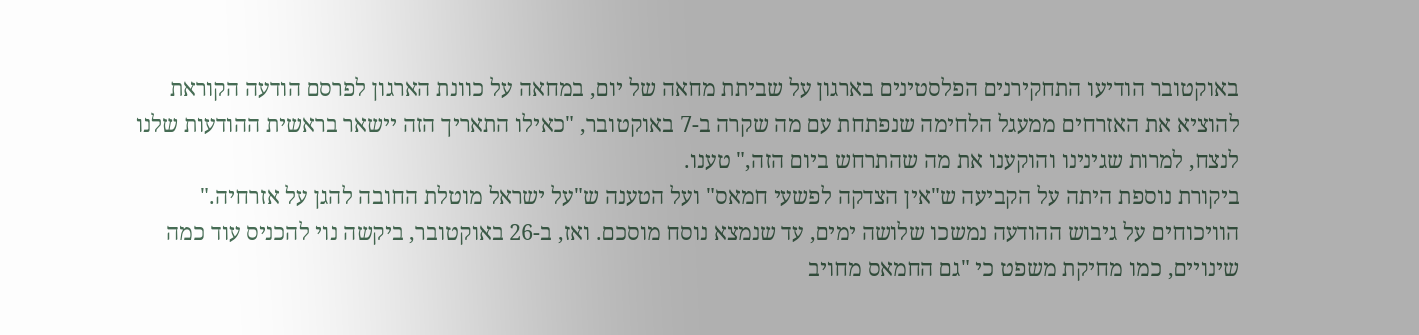באוקטובר הודיעו התחקירנים הפלסטינים בארגון על שביתת מחאה של יום, במחאה על כוונת הארגון לפרסם הודעה הקוראת להוציא את האזרחים ממעגל הלחימה שנפתחת עם מה שקרה ב-7 באוקטובר, "כאילו התאריך הזה יישאר בראשית ההודעות שלנו לנצח, למרות שגינינו והוקענו את מה שהתרחש ביום הזה," טענו.
ביקורת נוספת היתה על הקביעה ש"אין הצדקה לפשעי חמאס" ועל הטענה ש"על ישראל מוטלת החובה להגן על אזרחיה." הוויכוחים על גיבוש ההודעה נמשכו שלושה ימים, עד שנמצא נוסח מוסכם. ואז, ב-26 באוקטובר, ביקשה נוי להכניס עוד כמה שינויים, כמו מחיקת משפט כי "גם החמאס מחויב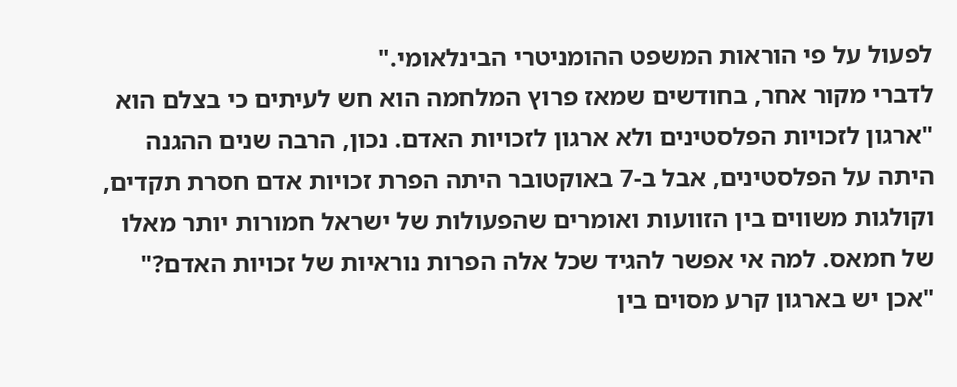לפעול על פי הוראות המשפט ההומניטרי הבינלאומי."
לדברי מקור אחר, בחודשים שמאז פרוץ המלחמה הוא חש לעיתים כי בצלם הוא "ארגון לזכויות הפלסטינים ולא ארגון לזכויות האדם. נכון, הרבה שנים ההגנה היתה על הפלסטינים, אבל ב-7 באוקטובר היתה הפרת זכויות אדם חסרת תקדים, וקולגות משווים בין הזוועות ואומרים שהפעולות של ישראל חמורות יותר מאלו של חמאס. למה אי אפשר להגיד שכל אלה הפרות נוראיות של זכויות האדם?"
"אכן יש בארגון קרע מסוים בין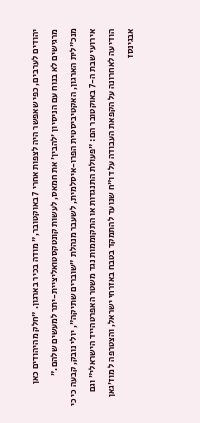יהודים לערבים, כפי שאפשר היה לצפות אחרי 7 באוקטובר," מודה בכיר בארגון. "חלק מהיהודים כאן מרגישים לא בנוח עם הניסיון 'להבין' את חמאס, לעשות קונטקסטואליציית-יתר למעשים שלהם."
מנכ"לית הארגון, האקטיביסטית הפרו-איסלמית, לשעבר מנהלת "שוברים שתיקה", יולי נובק, קבעה כי כי אירועי שבת ה-7 באוקטובר הם: "פעולת התנגדות או התקוממות נגד משטר האפרטהייד הישראלי" וגם הודיעה לאחרונה על הקפאת העבודה על דו"ח שנועד להתמקד בטבח באזרחי ישראל, והצטרפה ל מוז'גאן אבגינסז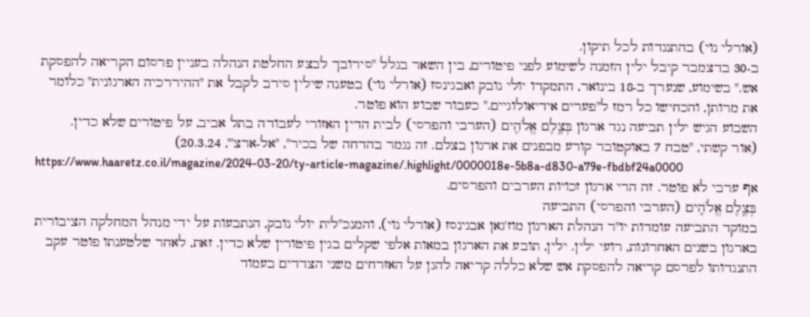(אורלי נוי) בהתנגדות לכל תיקון.
ב-30 בדצמבר קיבל ילין הזמנה לשימוע לפני פיטורים, בין השאר בגלל "סירובך לבצע החלטת הנהלה בעניין פרסום הקריאה להפסקת אש." בשימוע, שנערך ב-18 בינואר, התמקדו יולי נובק ואבגינסז (אורלי נוי) בטענה שילין סירב לקבל את "ההיררכיה הארגונית" כלומר את מרותן, והכחישו כל רמז ל"פערים אידיאולוגיים." כעבור שבוע הוא פוטר.
השבוע הגיש ילין תביעה נגד ארגון בְּצֶ֥לֶם אֱלֹהִ֖ים (הערבי והפרסי) לבית הדין האזורי לעבודה בתל אביב, על פיטורים שלא כדין.
(אור קשתי, "טבח 7 באוקטובר קורע מבפנים את ארגון בצלם. זה נגמר בהדחה של בכיר", "אל-ארצ'", 20.3.24)
https://www.haaretz.co.il/magazine/2024-03-20/ty-article-magazine/.highlight/0000018e-5b8a-d830-a79e-fbdbf24a0000
אף ערבי לא פוטר. זה הרי ארגון זכויות הערבים והפרסים.
בְּצֶ֥לֶם אֱלֹהִ֖ים (הערבי והפרסי) התביעה
במוקד התביעה עומדות יו"ר הנהלת הארגון מוז'גאן אבגינסז (אורלי נוי), והמנכ"לית יולי נובק, הנתבעות על ידי מנהל המחלקה הציבורית בארגון בשנים האחרונות, רועי ילין. ילין, תובע את הארגון במאות אלפי שקלים בגין פיטורין שלא כדין. זאת, לאחר שלטענתו פוטר עקב התנגדותו לפרסם קריאה להפסקת אש שלא כללה קריאה להגן על האזרחים משני הצדדים בעמוד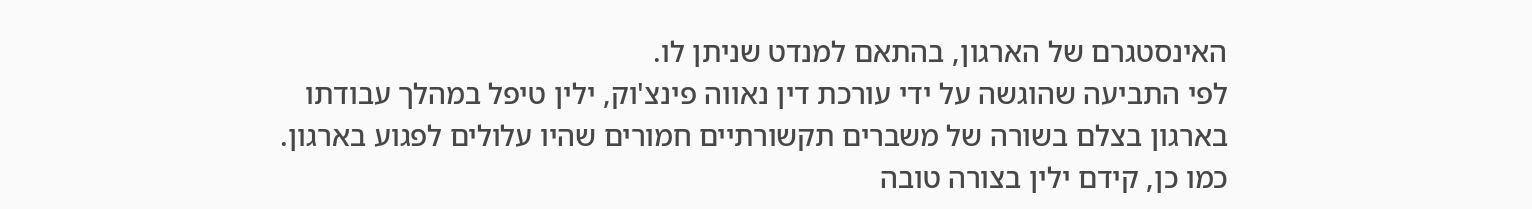האינסטגרם של הארגון, בהתאם למנדט שניתן לו.
לפי התביעה שהוגשה על ידי עורכת דין נאווה פינצ'וק, ילין טיפל במהלך עבודתו בארגון בצלם בשורה של משברים תקשורתיים חמורים שהיו עלולים לפגוע בארגון. כמו כן, קידם ילין בצורה טובה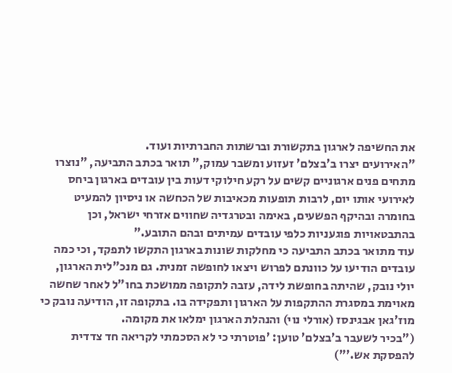את החשיפה לארגון בתקשורת וברשתות החברתיות ועוד.
"האירועים יצרו ב'בצלם' זעזוע ומשבר עמוק," תואר בכתב התביעה, "נוצרו מתחים פנים ארגוניים קשים על רקע חילוקי דעות בין עובדים בארגון ביחס לאירועי אותו יום, לרבות תופעות מכאיבות של הכחשה או ניסיון להמעיט בחומרה ובהיקף הפשעים, באימה ובטרגדיה שחווים אזרחי ישראל, וכן בהתבטאויות פוגעניות כלפי עובדים עמיתים ובהם התובע."
עוד מתואר בכתב התביעה כי מחלקות שונות בארגון התקשו לתפקד, וכי כמה עובדים הודיעו על כוונתם לפרוש ויצאו לחופשה זמנית. גם מנכ"לית הארגון, יולי נובק, שהיתה בחופשת לידה, עזבה לתקופה ממושכת בחו"ל לאחר שחשה מאוימת במסגרת ההתקפות על הארגון ותפקידה בו. בתקופה זו, הודיעה נובק כי מוז'גאן אבגינסז (אורלי נוי) והנהלת הארגון ימלאו את מקומה.
("בכיר לשעבר ב'בצלם' טוען: 'פוטרתי כי לא הסכמתי לקריאה חד צדדית להפסקת אש.'")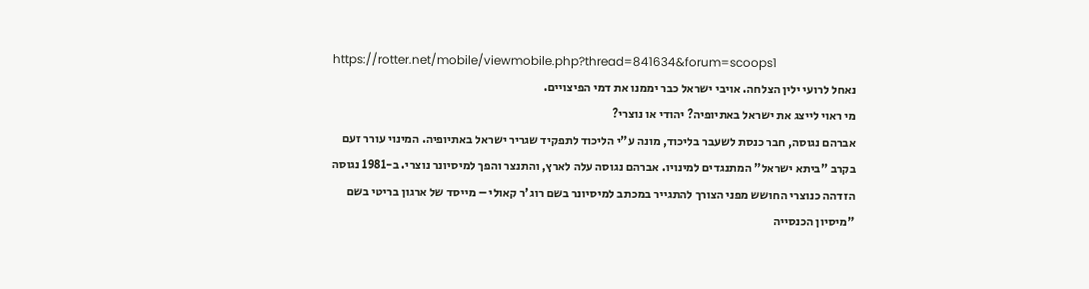https://rotter.net/mobile/viewmobile.php?thread=841634&forum=scoops1
נאחל לרועי ילין הצלחה. אויבי ישראל כבר יממנו את דמי הפיצויים.
מי ראוי לייצג את ישראל באתיופיה? יהודי או נוצרי?
אברהם נגוסה, חבר כנסת לשעבר בליכוד, מונה ע"י הליכוד לתפקיד שגריר ישראל באתיופיה. המינוי עורר זעם בקרב "ביתא ישראל" המתנגדים למינויו. אברהם נגוסה עלה לארץ, והתנצר והפך למיסיונר נוצרי. ב-1981 נגוסה הזדהה כנוצרי החושש מפני הצורך להתגייר במכתב למיסיונר בשם רוג'ר קאולי – מייסד של ארגון בריטי בשם "מיסיון הכנסייה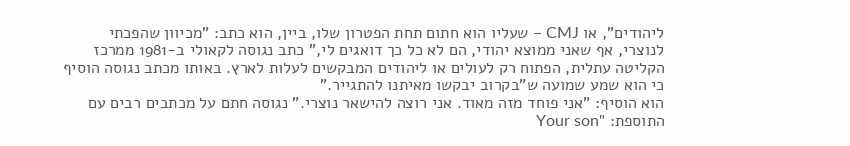ליהודים", או CMJ – שעליו הוא חתום תחת הפטרון שלו, ביין, הוא כתב: "מכיוון שהפכתי לנוצרי, אף שאני ממוצא יהודי, הם לא כל כך דואגים לי," כתב נגוסה לקאולי ב-1981 ממרכז הקליטה עתלית, הפתוח רק לעולים או ליהודים המבקשים לעלות לארץ. באותו מכתב נגוסה הוסיף כי הוא שמע שמועה ש"בקרוב יבקשו מאיתנו להתגייר."
הוא הוסיף: "אני פוחד מזה מאוד. אני רוצה להישאר נוצרי." נגוסה חתם על מכתבים רבים עם התוספת: "Your son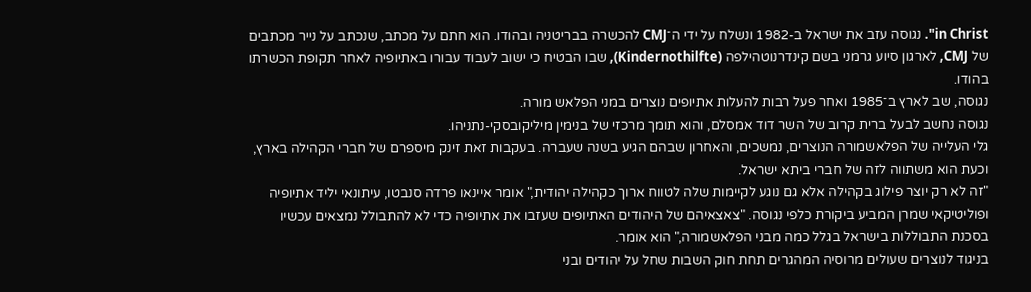in Christ". נגוסה עזב את ישראל ב-1982 ונשלח על ידי ה־CMJ להכשרה בבריטניה ובהודו. הוא חתם על מכתב, שנכתב על נייר מכתבים של CMJ, לארגון סיוע גרמני בשם קינדרנוטהילפה (Kindernothilfte), שבו הבטיח כי ישוב לעבוד עבורו באתיופיה לאחר תקופת הכשרתו בהודו.
נגוסה, שב לארץ ב־1985 ואחר פעל רבות להעלות אתיופים נוצרים במני הפלאש מורה.
נגוסה נחשב לבעל ברית קרוב של השר דוד אמסלם, והוא תומך מרכזי של בנימין מיליקובסקי-נתניהו.
גלי העלייה של הפלאשמורה הנוצרים, נמשכים, והאחרון שבהם הגיע בשנה שעברה. בעקבות זאת זינק מיספרם של חברי הקהילה בארץ, וכעת הוא משתווה לזה של חברי ביתא ישראל.
"זה לא רק יוצר פילוג בקהילה אלא גם נוגע לקיימות שלה לטווח ארוך כקהילה יהודית," אומר איינאו פרדה סנבטו, עיתונאי יליד אתיופיה ופוליטיקאי שמרן המביע ביקורת כלפי נגוסה. "צאצאיהם של היהודים האתיופים שעזבו את אתיופיה כדי לא להתבולל נמצאים עכשיו בסכנת התבוללות בישראל בגלל כמה מבני הפלאשמורה," הוא אומר.
בניגוד לנוצרים שעולים מרוסיה המהגרים תחת חוק השבות שחל על יהודים ובני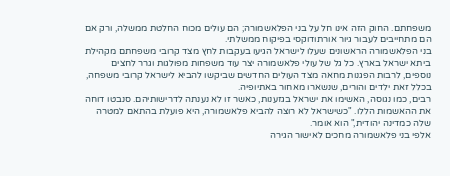משפחתם. החוק הזה אינו חל על בני הפלאשמורה; הם עולים מכוח החלטת ממשלה, ורק אם הם מתחייבים לעבור גיור אורתודוקסי בפיקוח ממשלתי.
בני הפלאשמורה הראשונים שעלו לישראל הגיעו בעקבות לחץ מצד קרובי משפחתם מקהילת ביתא ישראל בארץ. כל גל של עולי פלאשמורה יצר עוד משפחות מפולגות וגרר לחצים נוספים, לרבות הפגנות מחאה מצד העולים החדשים שביקשו להביא לישראל קרובי משפחה, בכלל זאת ילדים והורים, שנשארו מאחור באתיופיה.
רבים, כמו נגוסה, האשימו את ישראל בגזענות, כאשר זו לא נענתה לדרישותיהם. סנבטו דוחה את ההאשמות הללו. "כשישראל לא רוצה להביא פלאשמורה, היא פועלת בהתאם למטרה שלה כמדינה יהודית," הוא אומר.
אלפי בני פלאשמורה מחכים לאישור הגירה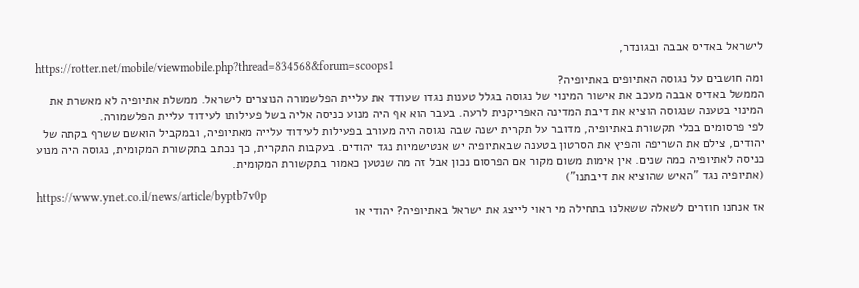לישראל באדיס אבבה ובגונדר,
https://rotter.net/mobile/viewmobile.php?thread=834568&forum=scoops1
ומה חושבים על נגוסה האתיופים באתיופיה?
הממשל באדיס אבבה מעכב את אישור המינוי של נגוסה בגלל טענות נגדו שעודד את עליית הפלשמורה הנוצרים לישראל. ממשלת אתיופיה לא מאשרת את המינוי בטענה שנגוסה הוציא את דיבת המדינה האפריקנית לרעה. בעבר הוא אף היה מנוע כניסה אליה בשל פעילותו לעידוד עליית הפלשמורה.
לפי פרסומים בכלי תקשורת באתיופיה, מדובר על תקרית ישנה שבה נגוסה היה מעורב בפעילות לעידוד עלייה מאתיופיה, ובמקביל הואשם ששרף בקתה של יהודים, צילם את השריפה והפיץ את הסרטון בטענה שבאתיופיה יש אנטישמיות נגד יהודים. בעקבות התקרית, כך נכתב בתקשורת המקומית, נגוסה היה מנוע כניסה לאתיופיה כמה שנים. אין אימות משום מקור אם הפרסום נכון אבל זה מה שנטען כאמור בתקשורת המקומית.
(אתיופיה נגד "האיש שהוציא את דיבתנו")
https://www.ynet.co.il/news/article/byptb7v0p
אז אנחנו חוזרים לשאלה ששאלנו בתחילה מי ראוי לייצג את ישראל באתיופיה? יהודי או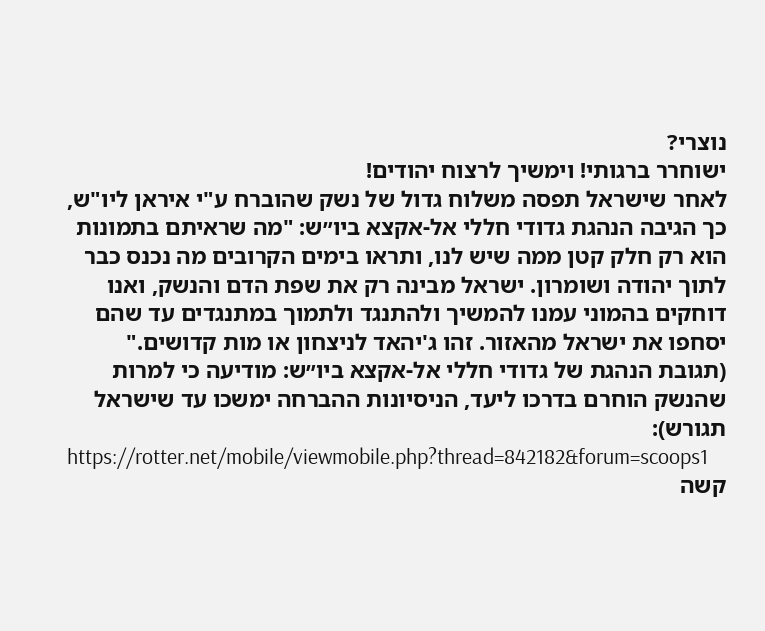נוצרי?
ישוחרר ברגותי! וימשיך לרצוח יהודים!
לאחר שישראל תפסה משלוח גדול של נשק שהוברח ע"י איראן ליו"ש, כך הגיבה הנהגת גדודי חללי אל-אקצא ביו״ש: "מה שראיתם בתמונות הוא רק חלק קטן ממה שיש לנו, ותראו בימים הקרובים מה נכנס כבר לתוך יהודה ושומרון. ישראל מבינה רק את שפת הדם והנשק, ואנו דוחקים בהמוני עמנו להמשיך ולהתנגד ולתמוך במתנגדים עד שהם יסחפו את ישראל מהאזור. זהו ג'יהאד לניצחון או מות קדושים."
(תגובת הנהגת של גדודי חללי אל-אקצא ביו״ש: מודיעה כי למרות שהנשק הוחרם בדרכו ליעד, הניסיונות ההברחה ימשכו עד שישראל תגורש):
https://rotter.net/mobile/viewmobile.php?thread=842182&forum=scoops1
קשה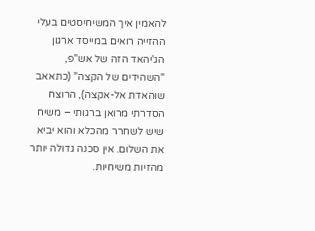להאמין איך המשיחיסטים בעלי ההזייה רואים במייסד ארגון הג'יהאד הזה של אש"פ, "השהידים של הקצה" (כתאאב שוהאדת אל-אקצה), הרוצח הסדרתי מרואן ברגותי – משיח שיש לשחרר מהכלא והוא יביא את השלום. אין סכנה גדולה יותר מהזיות משיחיות.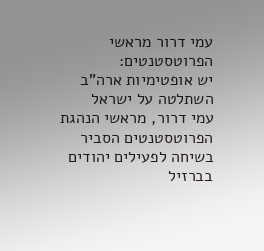עמי דרור מראשי הפרוטסטנטים:
יש אופטימיות ארה"ב השתלטה על ישראל
עמי דרור, מראשי הנהגת הפרוטסטנטים הסביר בשיחה לפעילים יהודים בברזיל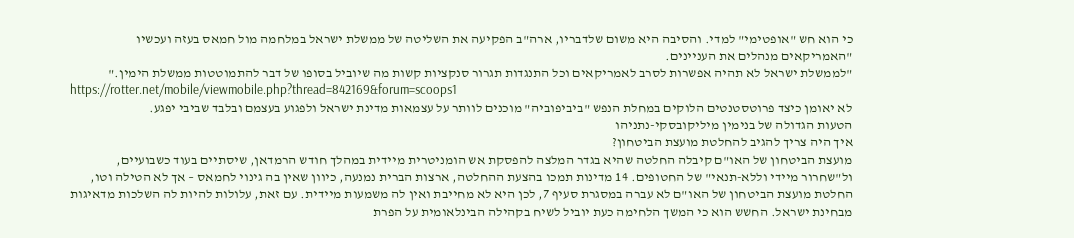כי הוא חש "אופטימי" למדי. והסיבה היא משום שלדבריו, ארה"ב הפקיעה את השליטה של ממשלת ישראל במלחמה מול חמאס בעזה ועכשיו "האמריקאים מנהלים את העניינים.
"לממשלת ישראל לא תהיה אפשרות לסרב לאמריקאים וכל התנגדות תגרור סנקציות קשות מה שיוביל בסופו של דבר להתמוטטות ממשלת הימין."
https://rotter.net/mobile/viewmobile.php?thread=842169&forum=scoops1
לא יאומן כיצד פרוטסטנטים הלוקים במחלת הנפש "ביביפוביה" מוכנים לוותר על עצמאות מדינת ישראל ולפגוע בעצמם ובלבד שביבי יפגע.
הטעות הגדולה של בנימין מיליקובסקי-נתניהו
איך היה צריך להגיב להחלטת מועצת הביטחון?
מועצת הביטחון של האו"ם קיבלה החלטה שהיא בגדר המלצה להפסקת אש הומניטרית מיידית במהלך חודש הרמדאן, שיסתיים בעוד כשבועיים, ול"שחרור מיידי וללא-תנאי" של החטופים. 14 מדינות תמכו בהצעת ההחלטה, ארצות הברית נמנעה, כיוון שאין בה גינוי לחמאס – אך לא הטילה וטו,
החלטת מועצת הביטחון של האו"ם לא עברה במסגרת סעיף 7, לכן היא לא מחייבת ואין לה משמעות מיידית. עם זאת, עלולות להיות לה השלכות מדאיגות מבחינת ישראל. החשש הוא כי המשך הלחימה כעת יוביל לשיח בקהילה הבינלאומית על הפרת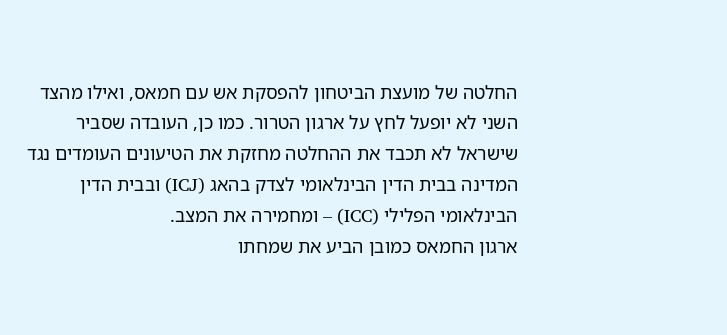החלטה של מועצת הביטחון להפסקת אש עם חמאס, ואילו מהצד השני לא יופעל לחץ על ארגון הטרור. כמו כן, העובדה שסביר שישראל לא תכבד את ההחלטה מחזקת את הטיעונים העומדים נגד המדינה בבית הדין הבינלאומי לצדק בהאג (ICJ) ובבית הדין הבינלאומי הפלילי (ICC) – ומחמירה את המצב.
ארגון החמאס כמובן הביע את שמחתו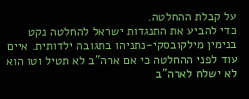על קבלת ההחלטה.
כדי להביע את התנגדות ישראל להחלטה נקט בנימין מילקובסקי-נתניהו בתגובה ילדותית. איים עוד לפני ההחלטה כי אם ארה"ב לא תטיל וטו הוא לא ישלח לארה"ב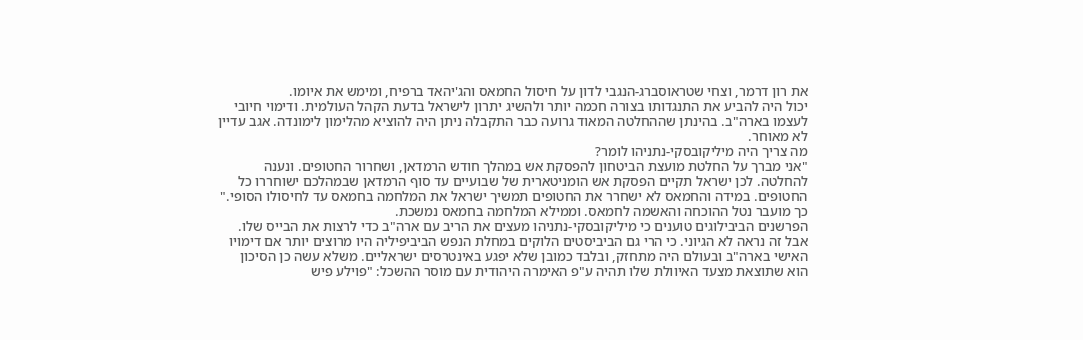את רון דרמר, וצחי שטראוסברג-הנגבי לדון על חיסול החמאס והג'יהאד ברפיח, ומימש את איומו.
יכול היה להביע את התנגדותו בצורה חכמה יותר ולהשיג יתרון לישראל בדעת הקהל העולמית. ודימוי חיובי לעצמו בארה"ב. בהינתן שההחלטה המאוד גרועה כבר התקבלה ניתן היה להוציא מהלימון לימונדה. אגב עדיין לא מאוחר.
מה צריך היה מיליקובסקי-נתניהו לומר?
"אני מברך על החלטת מועצת הביטחון להפסקת אש במהלך חודש הרמדאן, ושחרור החטופים. ונענה להחלטה. לכן ישראל תקיים הפסקת אש הומניטארית של שבועיים עד סוף הרמדאן שבמהלכם ישוחררו כל החטופים. במידה והחמאס לא ישחרר את החטופים תמשיך ישראל את המלחמה בחמאס עד לחיסולו הסופי."
כך מועבר נטל ההוכחה והאשמה לחמאס. וממילא המלחמה בחמאס נמשכת.
הפרשנים הביבילוגים טוענים כי מיליקובסקי-נתניהו מעצים את הריב עם ארה"ב כדי לרצות את הבייס שלו. אבל זה נראה לא הגיוני. כי הרי גם הביביסטים הלוקים במחלת הנפש הביביפיליה היו מרוצים יותר אם דימויו האישי בארה"ב ובעולם היה מתחזק, ובלבד כמובן שלא יפגע באינטרסים ישראליים. משלא עשה כן הסיכון הוא שתוצאת מצעד האיוולת שלו תהיה ע"פ האימרה היהודית עם מוסר ההשכל: "פוילע פיש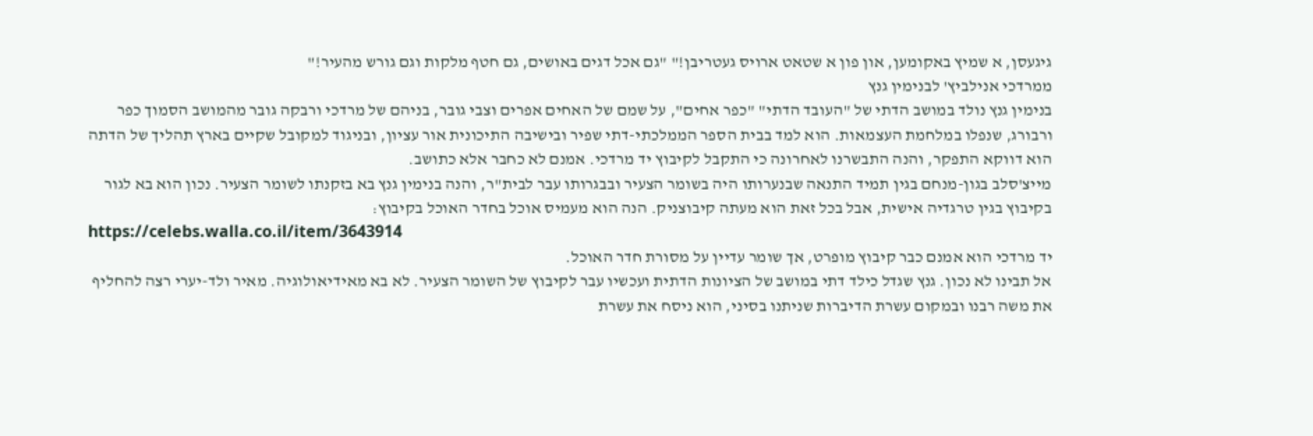גיגעסן, א שמיץ באקומען, און פון א שטאט ארויס געטריבן!" "גם אכל דגים באושים, גם חטף מלקות וגם גורש מהעיר!"
ממרדכי אנילביץ' לבנימין גנץ
בנימין גנץ נולד במושב הדתי של "העובד הדתי" "כפר אחים", על שמם של האחים אפרים וצבי גובר, בניהם של מרדכי ורבקה גובר מהמושב הסמוך כפר ורבורג, שנפלו במלחמת העצמאות. הוא למד בבית הספר הממלכתי-דתי שפיר ובישיבה התיכונית אור עציון, ובניגוד למקובל שקיים בארץ תהליך של הדתה הוא דווקא התפקר, והנה התבשרנו לאחרונה כי התקבל לקיבוץ יד מרדכי. אמנם לא כחבר אלא כתושב.
מייצ'סלב בגון-מנחם בגין תמיד התנאה שבנערותו היה בשומר הצעיר ובבגרותו עבר לבית"ר, והנה בנימין גנץ בא בזקנתו לשומר הצעיר. נכון הוא בא לגור בקיבוץ בגין טרגדיה אישית, אבל בכל זאת הוא מעתה קיבוצניק. הנה הוא מעמיס אוכל בחדר האוכל בקיבוץ:
https://celebs.walla.co.il/item/3643914
יד מרדכי הוא אמנם כבר קיבוץ מופרט, אך שומר עדיין על מסורת חדר האוכל.
אל תבינו לא נכון. גנץ שגדל כילד דתי במושב של הציונות הדתית ועכשיו עבר לקיבוץ של השומר הצעיר. לא בא מאידיאולוגיה. מאיר ולד-יערי רצה להחליף את משה רבנו ובמקום עשרת הדיברות שניתנו בסיני, הוא ניסח את עשרת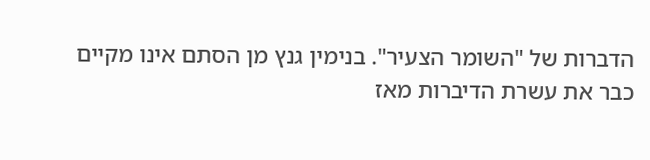הדברות של "השומר הצעיר". בנימין גנץ מן הסתם אינו מקיים כבר את עשרת הדיברות מאז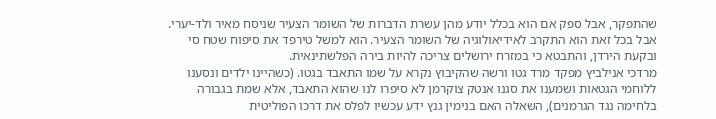שהתפקר, אבל ספק אם הוא בכלל יודע מהן עשרת הדברות של השומר הצעיר שניסח מאיר ולד-יערי. אבל בכל זאת הוא התקרב לאידיאולוגיה של השומר הצעיר. הוא למשל טירפד את סיפוח שטח סי ובקעת הירדן, והתבטא כי במזרח ירושלים צריכה להיות בירה הפלשתינאית.
מרדכי אנילביץ מפקד מרד גטו ורשה שהקיבוץ נקרא על שמו התאבד בגטו. (כשהיינו ילדים ונסענו ללוחמי הגטאות ושמענו את סגנו אנטק צוקרמן לא סיפרו לנו שהוא התאבד, אלא שמת בגבורה בלחימה נגד הגרמנים), השאלה האם בנימין גנץ ידע עכשיו לפלס את דרכו הפוליטית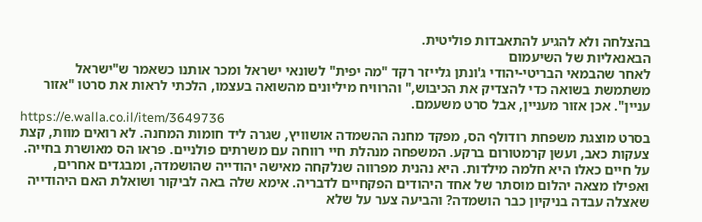בהצלחה ולא להגיע להתאבדות פוליטית.
הבאנאליות של השיעמום
לאחר שהבמאי הבריטי-יהודי ג'ונתן גלייזר רקד "מה יפית" לשונאי ישראל ומכר אותנו כשאמר ש"ישראל משתמשת בשואה כדי להצדיק את הכיבוש," והרוויח מיליונים מהשואה בעצמו, הלכתי לראות את סרטו "אזור עניין". אכן אזור מעניין, אבל סרט משעמם.
https://e.walla.co.il/item/3649736
בסרט מוצגת משפחת רודולף הס, מפקד מחנה ההשמדה אושוויץ, שגרה ליד חומות המחנה. לא רואים מוות, קצת צעקות כאב, ועשן קרמטורום ברקע. המשפחה מנהלת חיי רווחה עם משרתים פולניים. פראו הס מאושרת בחייה. על חיים כאלו היא חלמה מילדות. היא נהנית מפרווה שנלקחה מאישה יהודייה שהושמדה, ומבגדים אחרים, ואפילו מצאה יהלום מוסתר של אחד היהודים הפקחיים לדבריה. אימא שלה באה לביקור ושואלת האם היהודייה שאצלה עבדה בניקיון כבר הושמדה? והביעה צער על שלא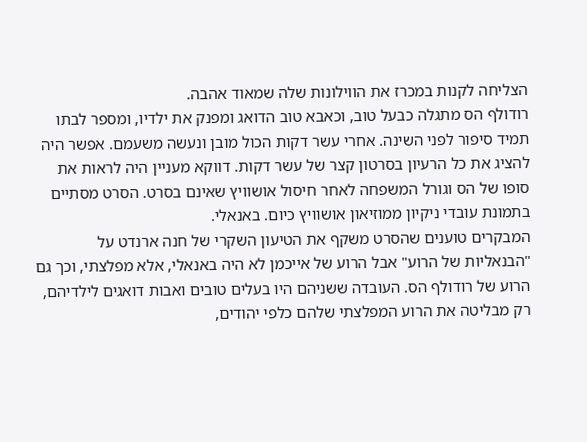הצליחה לקנות במכרז את הווילונות שלה שמאוד אהבה.
רודולף הס מתגלה כבעל טוב, וכאבא טוב הדואג ומפנק את ילדיו, ומספר לבתו תמיד סיפור לפני השינה. אחרי עשר דקות הכול מובן ונעשה משעמם. אפשר היה להציג את כל הרעיון בסרטון קצר של עשר דקות. דווקא מעניין היה לראות את סופו של הס וגורל המשפחה לאחר חיסול אושוויץ שאינם בסרט. הסרט מסתיים בתמונת עובדי ניקיון ממוזיאון אושוויץ כיום. באנאלי.
המבקרים טוענים שהסרט משקף את הטיעון השקרי של חנה ארנדט על "הבנאליות של הרוע" אבל הרוע של אייכמן לא היה באנאלי, אלא מפלצתי, וכך גם הרוע של רודולף הס. העובדה ששניהם היו בעלים טובים ואבות דואגים לילדיהם, רק מבליטה את הרוע המפלצתי שלהם כלפי יהודים,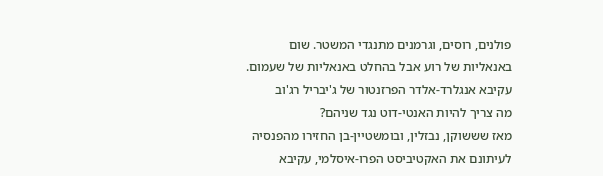פולנים, רוסים, וגרמנים מתנגדי המשטר. שום באנאליות של רוע אבל בהחלט באנאליות של שעמום.
עקיבא אנגלרד-אלדר הפרזנטור של ג'יבריל רג'וב
מה צריך להיות האנטי-דוט נגד שניהם?
מאז שששוקן, נבזלין, ובומשטיין-בן החזירו מהפנסיה לעיתונם את האקטיביסט הפרו-איסלמי, עקיבא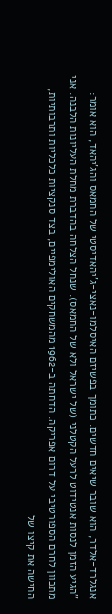אנגלרד-אלדר, הוא שובר שיאים חדשים. כתומך בפשיזם האיסלמו-נאצי-ג'יהאדיסטי של החמאס והג'יהאד, הוא אומר:
"הגיע הזמן לנסות אנטידוט לרעל הקטלני (של ישראל ולא של החמאס). שנחל הצלחה בהדברת מחלת העליונות הלבנה. אני מתכוון לחרם הספורטיבי על דרום אפריקה. הדחתה ב-1962 מהמשחקים האולימפיים, בצד סנקציות כלכליות ותרבותיות, החישה את קיצו של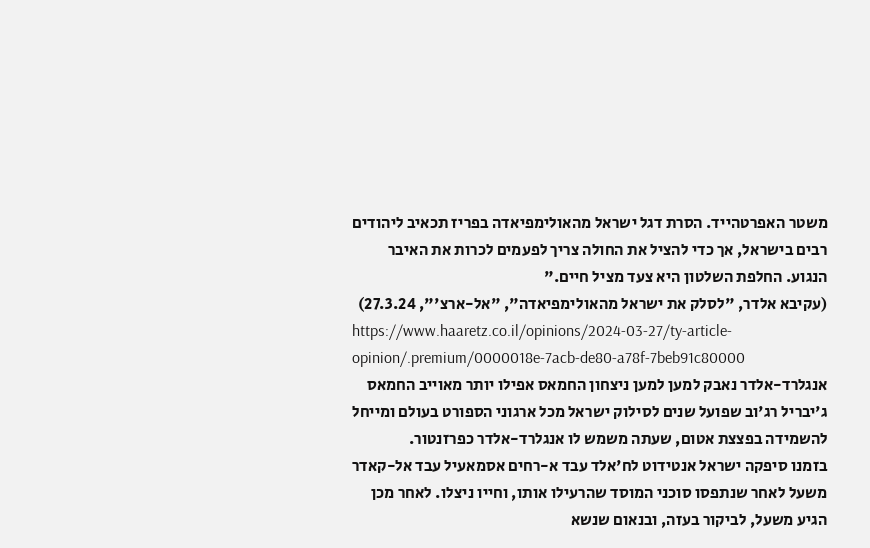משטר האפרטהייד. הסרת דגל ישראל מהאולימפיאדה בפריז תכאיב ליהודים רבים בישראל, אך כדי להציל את החולה צריך לפעמים לכרות את האיבר הנגוע. החלפת השלטון היא צעד מציל חיים."
(עקיבא אלדר, "לסלק את ישראל מהאולימפיאדה", "אל-ארצ'", 27.3.24)
https://www.haaretz.co.il/opinions/2024-03-27/ty-article-opinion/.premium/0000018e-7acb-de80-a78f-7beb91c80000
אנגלרד-אלדר נאבק למען למען ניצחון החמאס אפילו יותר מאוייב החמאס ג'יבריל רג'וב שפועל שנים לסילוק ישראל מכל ארגוני הספורט בעולם ומייחל להשמידה בפצצת אטום, שעתה משמש לו אנגלרד-אלדר כפרזנטור.
בזמנו סיפקה ישראל אנטידוט לח'אלד עבד א-רחים אסמאעיל עבד אל-קאדר משעל לאחר שנתפסו סוכני המוסד שהרעילו אותו, וחייו ניצלו. לאחר מכן הגיע משעל, לביקור בעזה, ובנאום שנשא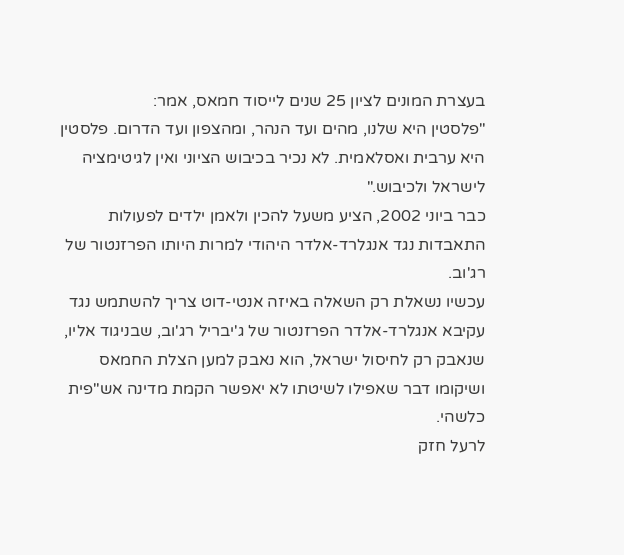בעצרת המונים לציון 25 שנים לייסוד חמאס, אמר:
"פלסטין היא שלנו, מהים ועד הנהר, ומהצפון ועד הדרום. פלסטין היא ערבית ואסלאמית. לא נכיר בכיבוש הציוני ואין לגיטימציה לישראל ולכיבוש."
כבר ביוני 2002, הציע משעל להכין ולאמן ילדים לפעולות התאבדות נגד אנגלרד-אלדר היהודי למרות היותו הפרזנטור של רג'וב.
עכשיו נשאלת רק השאלה באיזה אנטי-דוט צריך להשתמש נגד עקיבא אנגלרד-אלדר הפרזנטור של ג'יבריל רג'וב, שבניגוד אליו, שנאבק רק לחיסול ישראל, הוא נאבק למען הצלת החמאס ושיקומו דבר שאפילו לשיטתו לא יאפשר הקמת מדינה אש"פית כלשהי.
לרעל חזק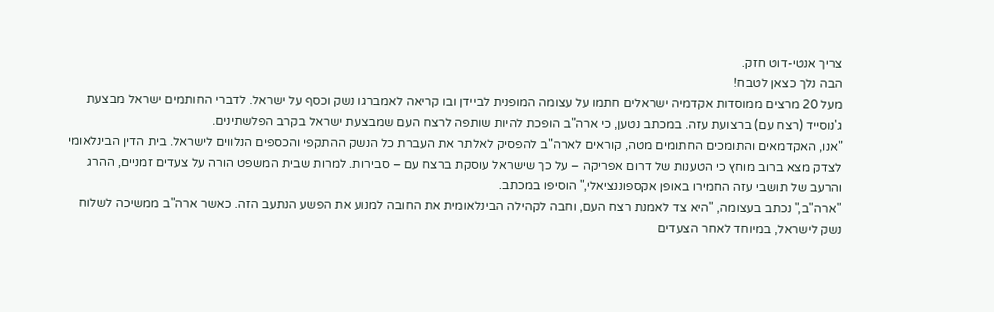צריך אנטי-דוט חזק.
הבה נלך כצאן לטבח!
מעל 20 מרצים ממוסדות אקדמיה ישראלים חתמו על עצומה המופנית לביידן ובו קריאה לאמברגו נשק וכסף על ישראל. לדברי החותמים ישראל מבצעת ג'נוסייד (רצח עם) ברצועת עזה. במכתב נטען, כי ארה"ב הופכת להיות שותפה לרצח העם שמבצעת ישראל בקרב הפלשתינים.
"אנו, האקדמאים והתומכים החתומים מטה, קוראים לארה"ב להפסיק לאלתר את העברת כל הנשק ההתקפי והכספים הנלווים לישראל. בית הדין הבינלאומי לצדק מצא ברוב מוחץ כי הטענות של דרום אפריקה – על כך שישראל עוסקת ברצח עם – סבירות. למרות שבית המשפט הורה על צעדים זמניים, ההרג והרעב של תושבי עזה החמירו באופן אקספוננציאלי," הוסיפו במכתב.
"ארה"ב," נכתב בעצומה, "היא צד לאמנת רצח העם, וחבה לקהילה הבינלאומית את החובה למנוע את הפשע הנתעב הזה. כאשר ארה"ב ממשיכה לשלוח נשק לישראל, במיוחד לאחר הצעדים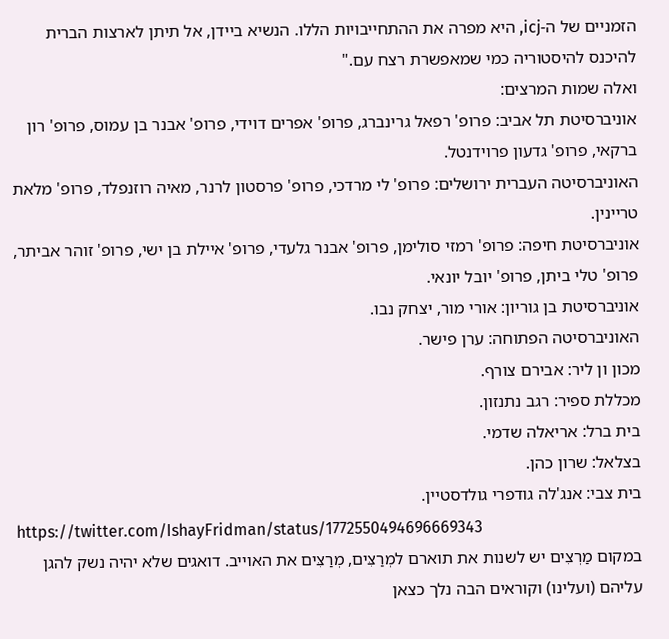הזמניים של ה-icj, היא מפרה את ההתחייבויות הללו. הנשיא ביידן, אל תיתן לארצות הברית להיכנס להיסטוריה כמי שמאפשרת רצח עם."
ואלה שמות המרצים:
אוניברסיטת תל אביב: פרופ' רפאל גרינברג, פרופ' אפרים דוידי, פרופ' אבנר בן עמוס, פרופ' רון ברקאי, פרופ' גדעון פרוידנטל.
האוניברסיטה העברית ירושלים: פרופ' לי מרדכי, פרופ' פרסטון לרנר, מאיה רוזנפלד, פרופ' מלאת טריינין.
אוניברסיטת חיפה: פרופ' רמזי סולימן, פרופ' אבנר גלעדי, פרופ' איילת בן ישי, פרופ' זוהר אביתר, פרופ' טלי ביתן, פרופ' יובל יונאי.
אוניברסיטת בן גוריון: אורי מור, יצחק נבו.
האוניברסיטה הפתוחה: ערן פישר.
מכון ון ליר: אבירם צורף.
מכללת ספיר: רגב נתנזון.
בית ברל: אריאלה שדמי.
בצלאל: שרון כהן.
בית צבי: אנג'לה גודפרי גולדסטיין.
https://twitter.com/IshayFridman/status/1772550494696669343
במקום מַרְצִים יש לשנות את תוארם למְרַצִּים, מְרַצִּים את האוייב. דואגים שלא יהיה נשק להגן עליהם (ועלינו) וקוראים הבה נלך כצאן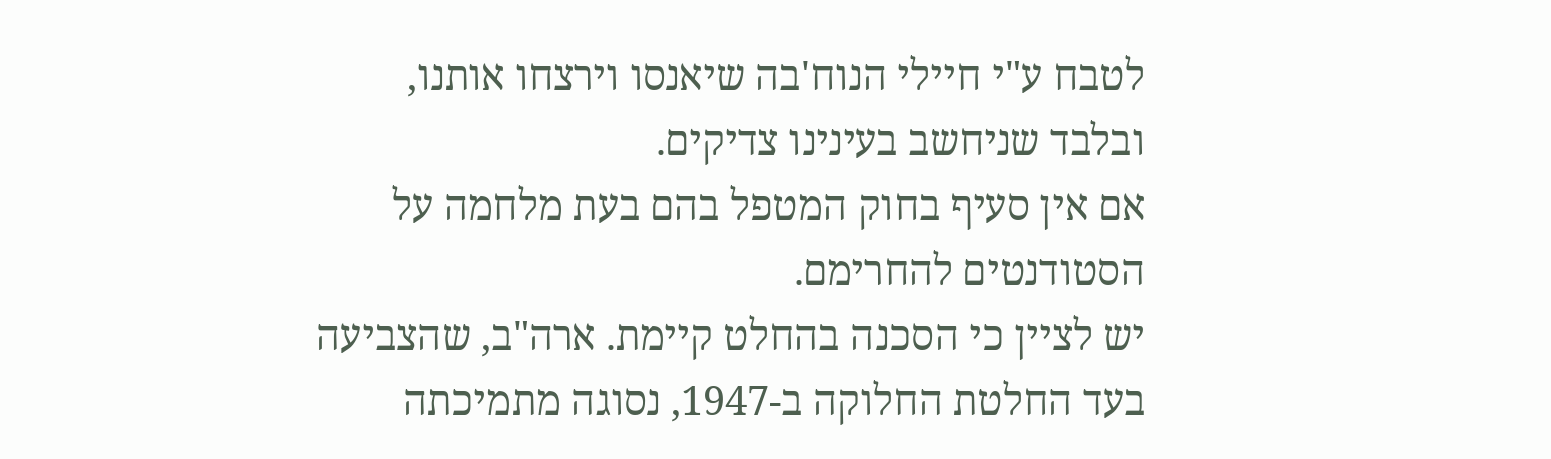לטבח ע"י חיילי הנוח'בה שיאנסו וירצחו אותנו, ובלבד שניחשב בעינינו צדיקים.
אם אין סעיף בחוק המטפל בהם בעת מלחמה על הסטודנטים להחרימם.
יש לציין כי הסכנה בהחלט קיימת. ארה"ב, שהצביעה בעד החלטת החלוקה ב-1947, נסוגה מתמיכתה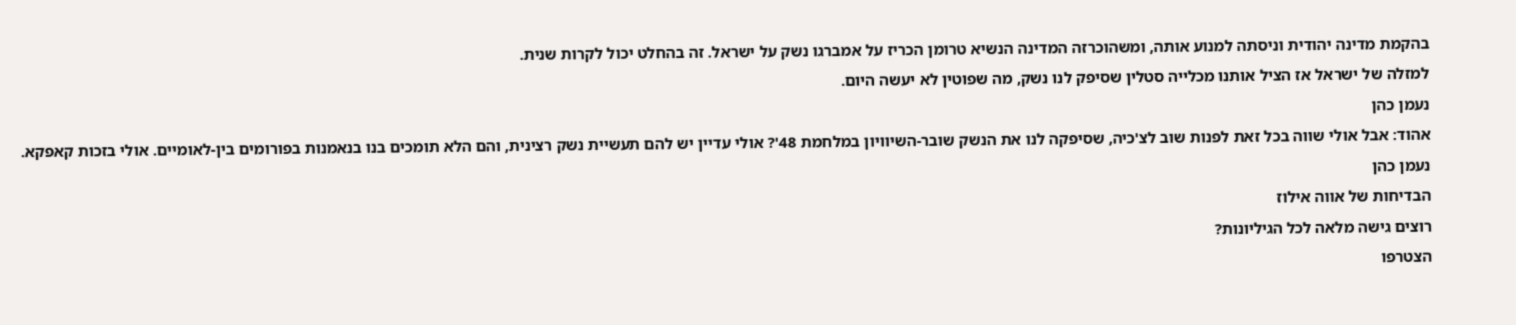בהקמת מדינה יהודית וניסתה למנוע אותה, ומשהוכרזה המדינה הנשיא טרומן הכריז על אמברגו נשק על ישראל. זה בהחלט יכול לקרות שנית.
למזלה של ישראל אז הציל אותנו מכלייה סטלין שסיפק לנו נשק, מה שפוטין לא יעשה היום.
נעמן כהן
אהוד: אבל אולי שווה בכל זאת לפנות שוב לצ'כיה, שסיפקה לנו את הנשק שובר-השיוויון במלחמת 48'? אולי עדיין יש להם תעשיית נשק רצינית, והם הלא תומכים בנו בנאמנות בפורומים בין-לאומיים. אולי בזכות קאפקא.
נעמן כהן
הבדיחות של אווה אילוז
רוצים גישה מלאה לכל הגיליונות?
הצטרפו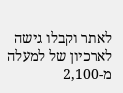לאתר וקבלו גישה לארכיון של למעלה מ-2,100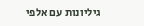גיליונות עם אלפי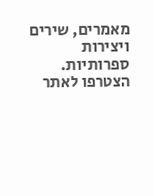מאמרים, שירים ויצירות ספרותיות.
הצטרפו לאתר